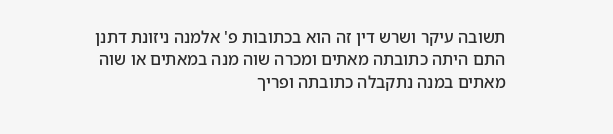תשובה עיקר ושרש דין זה הוא בכתובות פ' אלמנה ניזונת דתנן התם היתה כתובתה מאתים ומכרה שוה מנה במאתים או שוה מאתים במנה נתקבלה כתובתה ופריך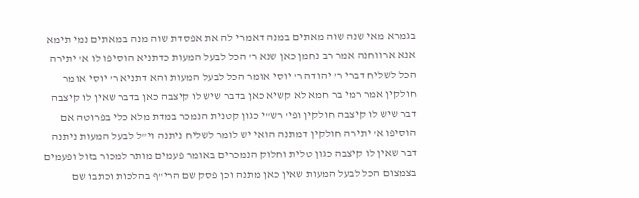בגמרא מאי שנה שוה מאתים במנה דאמרי לה את אפסדת שוה מנה במאתים נמי תימא אנא ארווחנה אמר רב נחמן כאן שנא ר' הכל לבעל המעות כדתניא הוסיפו לו א' יתירה הכל לשליח דברי ר' יהודה ר' יוסי אומר הכל לבעל המעות והא דתניא ר' יוסי אומר חולקין אמר רמי בר חמא לא קשיא כאן בדבר שיש לו קיצבה כאן בדבר שאין לו קיצבה דבר שיש לו קיצבה חולקין ופי' רש"י כגון קטנית הנמכר במדת מלא כלי בפרוטה אם הוסיפו א' יתירה חולקין דמתנה הואי יש לומר לשליח ניתנה וי"ל לבעל המעות ניתנה דבר שאין לו קיצבה כגון טלית וחלוק הנמכרים באומר פעמים מותר למכור בזול ופעמים בצמצום הכל לבעל המעות שאין כאן מתנה וכן פסק שם הרי"ף בהלכות וכתבו שם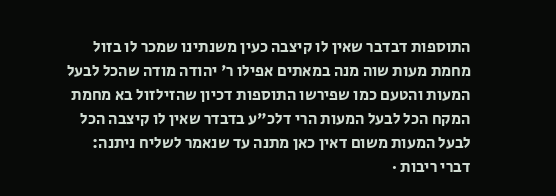התוספות דבדבר שאין לו קיצבה כעין משנתינו שמכר לו בזול מחמת מעות שוה מנה במאתים אפילו ר' יהודה מודה שהכל לבעל המעות והטעם כמו שפירשו התוספות דכיון שהזילזול בא מחמת המקח הכל לבעל המעות הרי דלכ"ע בדבדר שאין לו קיצבה הכל לבעל המעות משום דאין כאן מתנה עד שנאמר לשליח ניתנה:
דברי ריבות ·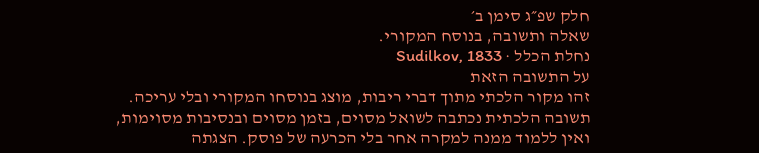חלק שפ״ג סימן ב׳
שאלה ותשובה, בנוסח המקורי.
נחלת הכלל · Sudilkov, 1833
על התשובה הזאת
זהו מקור הלכתי מתוך דברי ריבות, מוצג בנוסחו המקורי ובלי עריכה. תשובה הלכתית נכתבה לשואל מסוים, בזמן מסוים ובנסיבות מסוימות, ואין ללמוד ממנה למקרה אחר בלי הכרעה של פוסק. הצגתה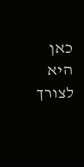כאן היא לצורך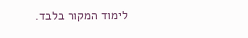לימוד המקור בלבד.